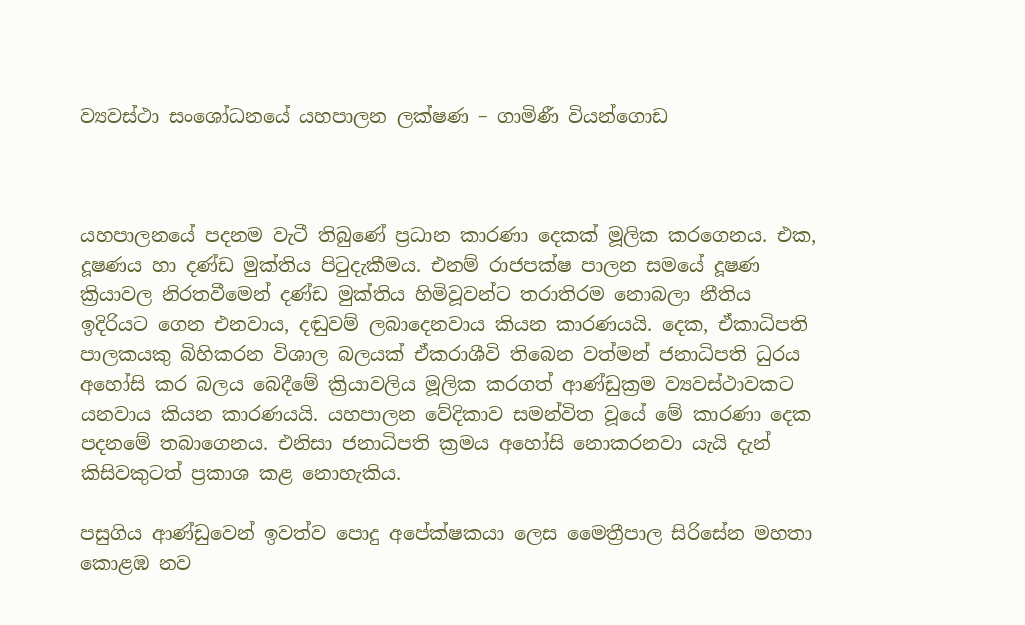ව්‍යවස්ථා සංශෝධනයේ යහපාලන ලක්ෂණ – ගාමිණී වියන්ගොඩ



යහපාලනයේ පදනම වැටී තිබුණේ ප්‍රධාන කාරණා දෙකක් මූලික කරගෙනය. එක, දූෂණය හා දණ්ඩ මුක්තිය පිටුදැකීමය. එනම් රාජපක්ෂ පාලන සමයේ දූෂණ ක්‍රියාවල නිරතවීමෙන් දණ්ඩ මුක්තිය හිමිවූවන්ට තරාතිරම නොබලා නීතිය ඉදිරියට ගෙන එනවාය, දඬුවම් ලබාදෙනවාය කියන කාරණයයි. දෙක, ඒකාධිපති පාලකයකු බිහිකරන විශාල බලයක් ඒකරාශීවි තිබෙන වත්මන් ජනාධිපති ධුරය අහෝසි කර බලය බෙදීමේ ක්‍රියාවලිය මූලික කරගත් ආණ්ඩුක්‍රම ව්‍යවස්ථාවකට යනවාය කියන කාරණයයි. යහපාලන වේදිකාව සමන්විත වූයේ මේ කාරණා දෙක පදනමේ තබාගෙනය. එනිසා ජනාධිපති ක්‍රමය අහෝසි නොකරනවා යැයි දැන් කිසිවකුටත් ප්‍රකාශ කළ නොහැකිය.

පසුගිය ආණ්ඩුවෙන් ඉවත්ව පොදු අපේක්ෂකයා ලෙස මෛත්‍රීපාල සිරිසේන මහතා කොළඹ නව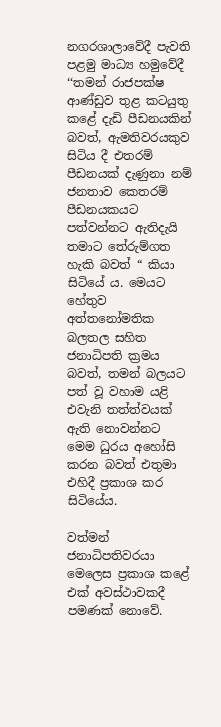නගරශාලාවේදී පැවති පළමු මාධ්‍ය හමුවේදී ‘‘තමන් රාජපක්ෂ ආණ්ඩුව තුළ කටයුතු කළේ දැඩි පීඩනයකින් බවත්, ඇමතිවරයකුව සිටිය දී එතරම් පීඩනයක් දැණුනා නම් ජනතාව කෙතරම් පීඩනයකයට පත්වන්නට ඇතිදැයි තමාට තේරුම්ගත හැකි බවත් “ කියා සිටියේ ය. මෙයට හේතුව අත්තනෝමතික බලතල සහිත ජනාධිපති ක්‍රමය බවත්, තමන් බලයට පත් වූ වහාම යළි එවැනි තත්ත්වයක් ඇති නොවන්නට මෙම ධුරය අහෝසි කරන බවත් එතුමා එහිදී ප්‍රකාශ කර සිටියේය.

වත්මන් ජනාධිපතිවරයා මෙලෙස ප්‍රකාශ කළේ එක් අවස්ථාවකදී පමණක් නොවේ.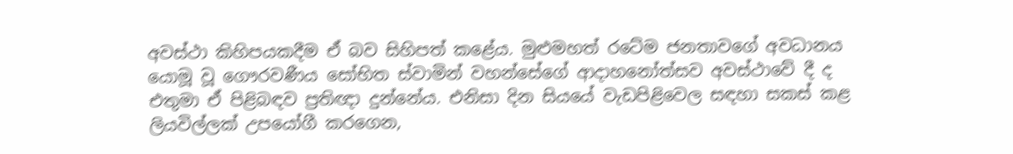අවස්ථා කිහිපයකදීම ඒ බව සිහිපත් කළේය. මුළුමහත් රටේම ජනතාවගේ අවධානය යොමූ වූ ගෞරවණීය සෝභිත ස්වාමින් වහන්සේගේ ආදාහනෝත්සව අවස්ථාවේ දී ද එතුමා ඒ පිළිබඳව ප්‍රතිඥා දුන්නේය. එනිසා දින සියයේ වැඩපිළිවෙල සඳහා සකස් කළ ලියවිල්ලක් උපයෝගී කරගෙන,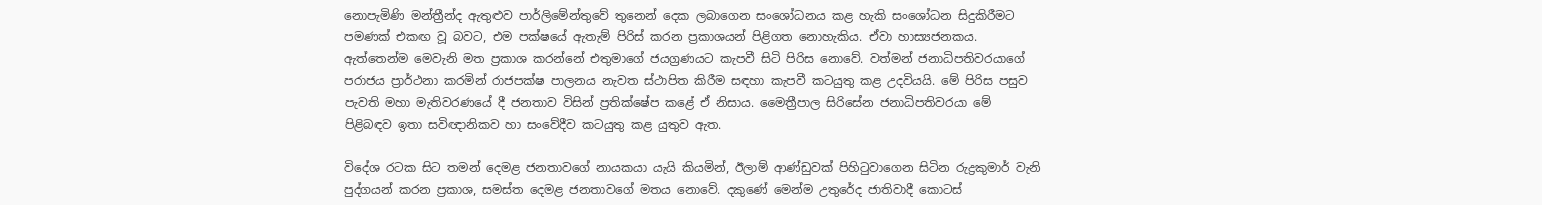නොපැමිණි මන්ත්‍රීන්ද ඇතුළුව පාර්ලිමේන්තුවේ තුනෙන් දෙක ලබාගෙන සංශෝධනය කළ හැකි සංශෝධන සිදුකිරීමට පමණක් එකඟ වූ බවට, එම පක්ෂයේ ඇතැම් පිරිස් කරන ප්‍රකාශයන් පිළිගත නොහැකිය. ඒවා හාස්‍යජනකය. ඇත්තෙන්ම මෙවැනි මත ප්‍රකාශ කරන්නේ එතුමාගේ ජයග්‍රණයට කැපවී සිටි පිරිස නොවේ. වත්මන් ජනාධිපතිවරයාගේ පරාජය ප්‍රාර්ථනා කරමින් රාජපක්ෂ පාලනය නැවත ස්ථාපිත කිරීම සඳහා කැපවී කටයුතු කළ උදවියයි. මේ පිරිස පසුව පැවති මහා මැතිවරණයේ දී ජනතාව විසින් ප්‍රතික්ෂේප කළේ ඒ නිසාය. මෛත්‍රීපාල සිරිසේන ජනාධිපතිවරයා මේ පිළිබඳව ඉතා සවිඥානිකව හා සංවේදීව කටයුතු කළ යුතුව ඇත.

විදේශ රටක සිට තමන් දෙමළ ජනතාවගේ නායකයා යැයි කියමින්, ඊලාම් ආණ්ඩුවක් පිහිටුවාගෙන සිටින රුද්‍රකුමාර් වැනි පුද්ගයන් කරන ප්‍රකාශ, සමස්ත දෙමළ ජනතාවගේ මතය නොවේ. දකුණේ මෙන්ම උතුරේද ජාතිවාදී කොටස්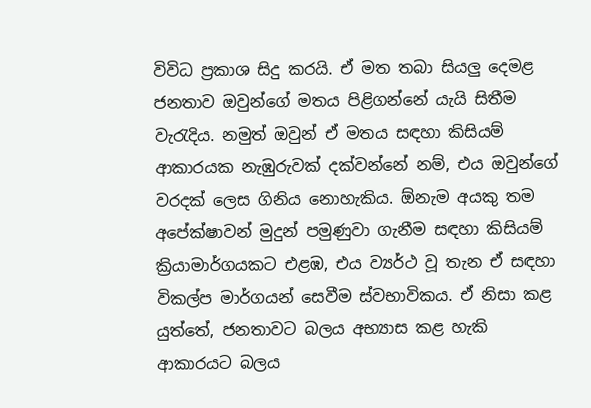විවිධ ප්‍රකාශ සිදු කරයි. ඒ මත තබා සියලු දෙමළ ජනතාව ඔවුන්ගේ මතය පිළිගන්නේ යැයි සිතීම වැරැදිය. නමුත් ඔවුන් ඒ මතය සඳහා කිසියම් ආකාරයක නැඹුරුවක් දක්වන්නේ නම්, එය ඔවුන්ගේ වරදක් ලෙස ගිනිය නොහැකිය. ඕනැම අයකු තම අපේක්ෂාවන් මුදුන් පමුණුවා ගැනීම සඳහා කිසියම් ක්‍රියාමාර්ගයකට එළඹ, එය ව්‍යර්ථ වූ තැන ඒ සඳහා විකල්ප මාර්ගයන් සෙවීම ස්වභාවිකය. ඒ නිසා කළ යුත්තේ, ජනතාවට බලය අභ්‍යාස කළ හැකි ආකාරයට බලය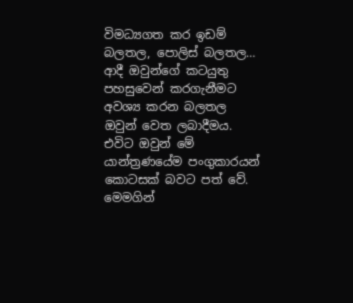විමධ්‍යගත කර ඉඩම් බලතල, පොලිස් බලතල… ආදී ඔවුන්ගේ කටයුතු පහසුවෙන් කරගැනීමට අවශ්‍ය කරන බලතල ඔවුන් වෙත ලබාදීමය. එවිට ඔවුන් මේ යාන්ත්‍රණයේම පංගුකාරයන් කොටසක් බවට පත් වේ. මෙමගින්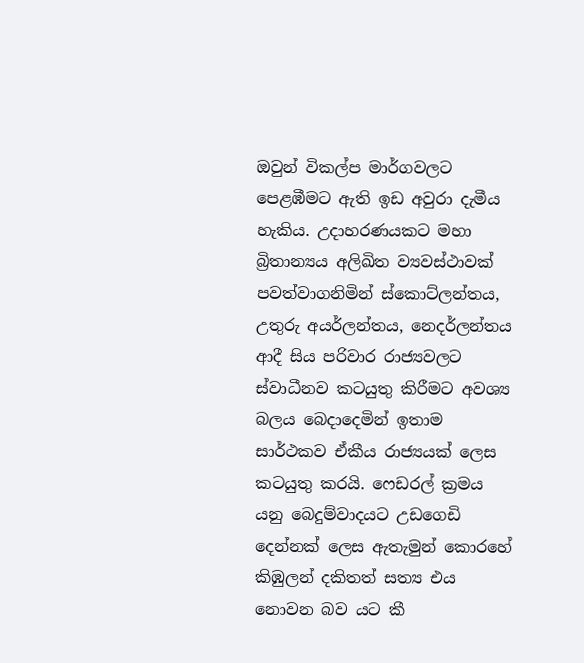ඔවුන් විකල්ප මාර්ගවලට පෙළඹීමට ඇති ඉඩ අවුරා දැමීය හැකිය. උදාහරණයකට මහා බ්‍රිතාන්‍යය අලිඛිත ව්‍යවස්ථාවක් පවත්වාගනිමින් ස්කොට්ලන්තය, උතුරු අයර්ලන්තය, නෙදර්ලන්තය ආදී සිය පරිවාර රාජ්‍යවලට ස්වාධීනව කටයුතු කිරීමට අවශ්‍ය බලය බෙදාදෙමින් ඉතාම සාර්ථකව ඒකීය රාජ්‍යයක් ලෙස කටයුතු කරයි. ෆෙඩරල් ක්‍රමය යනු බෙදුම්වාදයට උඩගෙඩි දෙන්නක් ලෙස ඇතැමුන් කොරහේ කිඹුලන් දකිතත් සත්‍ය එය නොවන බව යට කී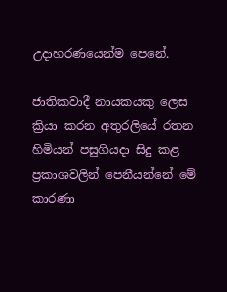උදාහරණයෙන්ම පෙනේ.

ජාතිකවාදී නායකයකු ලෙස ක්‍රියා කරන අතුරලියේ රතන හිමියන් පසුගියදා සිදු කළ ප්‍රකාශවලින් පෙනීයන්නේ මේ කාරණා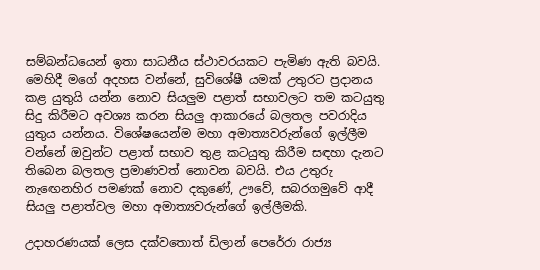සම්බන්ධයෙන් ඉතා සාධනීය ස්ථාවරයකට පැමිණ ඇති බවයි. මෙහිදී මගේ අදහස වන්නේ, සුවිශේෂී යමක් උතුරට ප්‍රදානය කළ යුතුයි යන්න නොව සියලුම පළාත් සභාවලට තම කටයුතු සිදු කිරීමට අවශ්‍ය කරන සියලු ආකාරයේ බලතල පවරාදිය යුතුය යන්නය. විශේෂයෙන්ම මහා අමාත්‍යවරුන්ගේ ඉල්ලීම වන්නේ ඔවුන්ට පළාත් සභාව තුළ කටයුතු කිරීම සඳහා දැනට තිබෙන බලතල ප්‍රමාණවත් නොවන බවයි. එය උතුරු නැඟෙනහිර පමණක් නොව දකුණේ, ඌවේ, සබරගමුවේ ආදී සියලු පළාත්වල මහා අමාත්‍යවරුන්ගේ ඉල්ලීමකි.

උදාහරණයක් ලෙස දක්වතොත් ඩිලාන් පෙරේරා රාජ්‍ය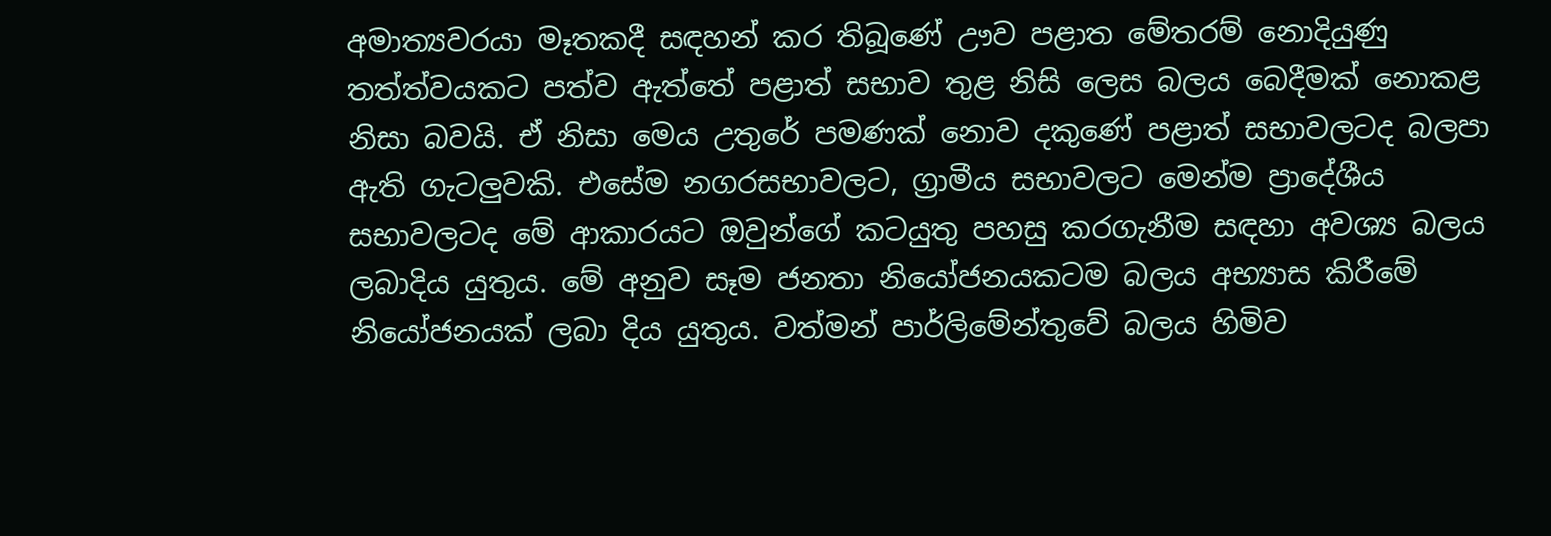අමාත්‍යවරයා මෑතකදී සඳහන් කර තිබූණේ ඌව පළාත මේතරම් නොදියුණු තත්ත්වයකට පත්ව ඇත්තේ පළාත් සභාව තුළ නිසි ලෙස බලය බෙදීමක් නොකළ නිසා බවයි. ඒ නිසා මෙය උතුරේ පමණක් නොව දකුණේ පළාත් සභාවලටද බලපා ඇති ගැටලුවකි. එසේම නගරසභාවලට, ග්‍රාමීය සභාවලට මෙන්ම ප්‍රාදේශීය සභාවලටද මේ ආකාරයට ඔවුන්ගේ කටයුතු පහසු කරගැනීම සඳහා අවශ්‍ය බලය ලබාදිය යුතුය. මේ අනුව සෑම ජනතා නියෝජනයකටම බලය අභ්‍යාස කිරීමේ නියෝජනයක් ලබා දිය යුතුය. වත්මන් පාර්ලිමේන්තුවේ බලය හිමිව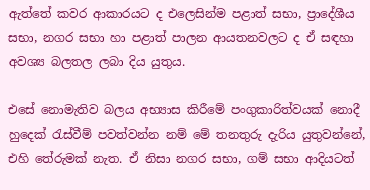ඇත්තේ කවර ආකාරයට ද එලෙසින්ම පළාත් සභා, ප්‍රාදේශීය සභා, නගර සභා හා පළාත් පාලන ආයතනවලට ද ඒ සඳහා අවශ්‍ය බලතල ලබා දිය යුතුය.

එසේ නොමැතිව බලය අභ්‍යාස කිරීමේ පංගුකාරිත්වයක් නොදී හුදෙක් රැස්වීම් පවත්වන්න නම් මේ තනතුරු දැරිය යුතුවන්නේ, එහි තේරුමක් නැත. ඒ නිසා නගර සභා, ගම් සභා ආදියටත්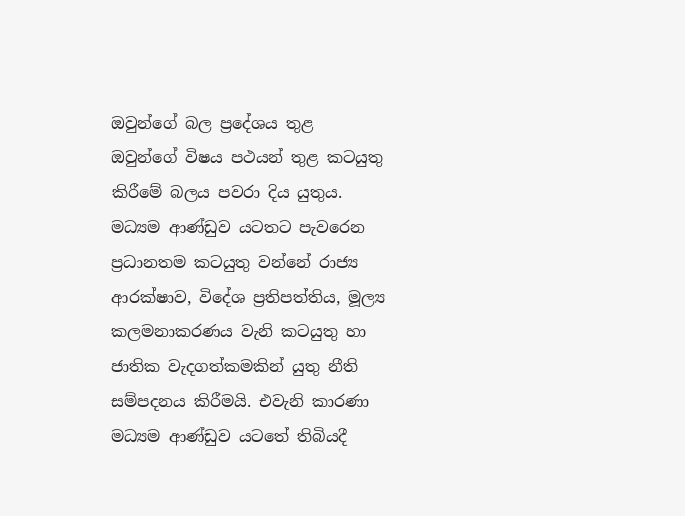ඔවුන්ගේ බල ප්‍රදේශය තුළ ඔවුන්ගේ විෂය පථයන් තුළ කටයුතු කිරීමේ බලය පවරා දිය යුතුය. මධ්‍යම ආණ්ඩුව යටතට පැවරෙන ප්‍රධානතම කටයුතු වන්නේ රාජ්‍ය ආරක්ෂාව, විදේශ ප්‍රතිපත්තිය, මූල්‍ය කලමනාකරණය වැනි කටයුතු හා ජාතික වැදගත්කමකින් යුතු නීති සම්පදනය කිරීමයි. එවැනි කාරණා මධ්‍යම ආණ්ඩුව යටතේ තිබියදී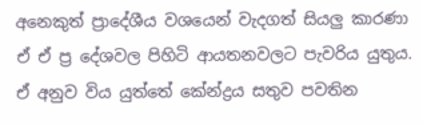අනෙකුත් ප්‍රාදේශීය වශයෙන් වැදගත් සියලු කාරණා ඒ ඒ ප්‍ර දේශවල පිහිටි ආයතනවලට පැවරිය යුතුය. ඒ අනුව විය යුත්තේ කේන්ද්‍රය සතුව පවතින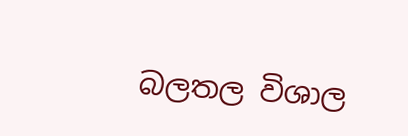බලතල විශාල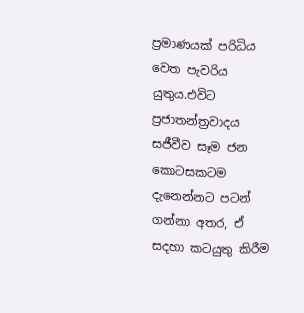ප්‍රමාණයක් පරිධිය වෙත පැවරිය යුතුය.එවිට ප්‍රජාතන්ත්‍රවාදය සජීවීව සෑම ජන කොටසකටම දැනෙන්නට පටන් ගන්නා අතර, ඒ සදහා කටයුතු කිරීම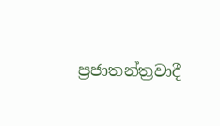ප්‍රජාතන්ත්‍රවාදී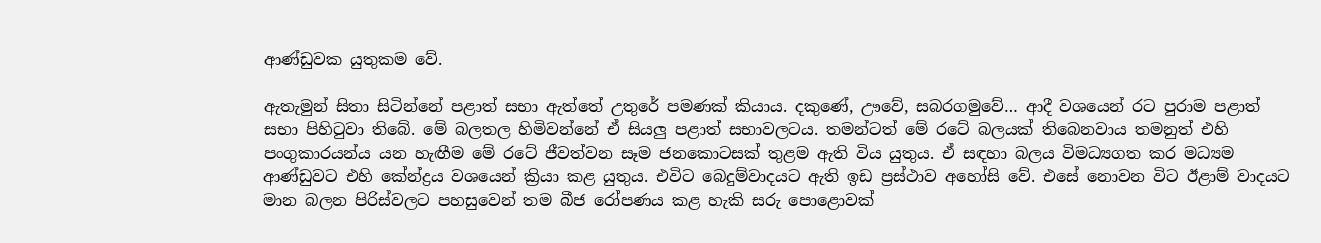ආණ්ඩුවක යුතුකම වේ.

ඇතැමුන් සිතා සිටින්නේ පළාත් සභා ඇත්තේ උතුරේ පමණක් කියාය. දකුණේ, ඌවේ, සබරගමුවේ… ආදී වශයෙන් රට පුරාම පළාත් සභා පිහිටුවා තිබේ. මේ බලතල හිමිවන්නේ ඒ සියලු පළාත් සභාවලටය. තමන්ටත් මේ රටේ බලයක් තිබෙනවාය තමනුත් එහි පංගුකාරයන්ය යන හැඟීම මේ රටේ ජීවත්වන සෑම ජනකොටසක් තුළම ඇති විය යුතුය. ඒ සඳහා බලය විමධ්‍යගත කර මධ්‍යම ආණ්ඩුවට එහි කේන්ද්‍රය වශයෙන් ක්‍රියා කළ යුතුය. එවිට බෙදුම්වාදයට ඇති ඉඩ ප්‍රස්ථාව අහෝසි වේ. එසේ නොවන විට ඊළාම් වාදයට මාන බලන පිරිස්වලට පහසුවෙන් තම බීජ රෝපණය කළ හැකි සරු පොළොවක්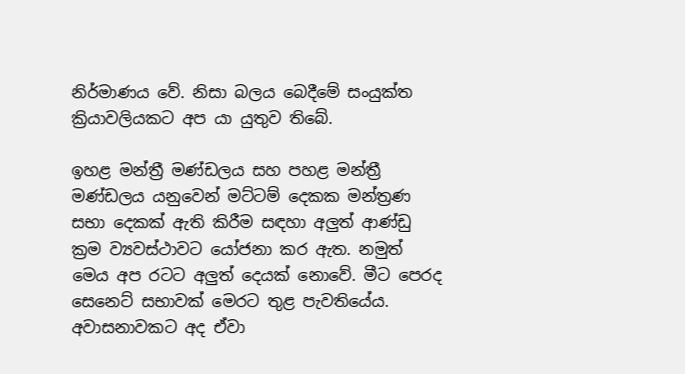නිර්මාණය වේ. නිසා බලය බෙදීමේ සංයුක්ත ක්‍රියාවලියකට අප යා යුතුව තිබේ.

ඉහළ මන්ත්‍රී මණ්ඩලය සහ පහළ මන්ත්‍රී මණ්ඩලය යනුවෙන් මට්ටම් දෙකක මන්ත්‍රණ සභා දෙකක් ඇති කිරීම සඳහා අලුත් ආණ්ඩු ක්‍රම ව්‍යවස්ථාවට යෝජනා කර ඇත. නමුත් මෙය අප රටට අලුත් දෙයක් නොවේ. මීට පෙරද සෙනෙට් සභාවක් මෙරට තුළ පැවති‍යේය. අවාසනාවකට අද ඒවා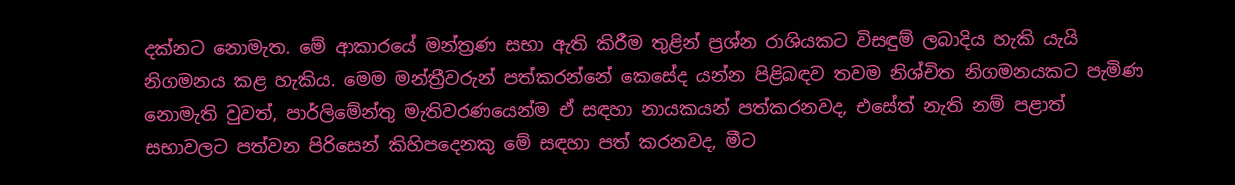දක්නට නොමැත. මේ ආකාරයේ මන්ත්‍රණ සභා ඇති කිරීම තුළින් ප්‍රශ්න රාශියකට විසඳුම් ලබාදිය හැකි යැයි නිගමනය කළ හැකිය. මෙම මන්ත්‍රීවරුන් පත්කරන්නේ කෙසේද යන්න පිළිබඳව තවම නිශ්චිත නිගමනයකට පැමිණ නොමැති වුවත්, පාර්ලිමේන්තු මැතිවරණයෙන්ම ඒ සඳහා නායකයන් පත්කරනවද, එසේත් නැති නම් පළාත් සභාවලට පත්වන පිරිසෙන් කිහිපදෙනකු මේ සඳහා පත් කරනවද, මීට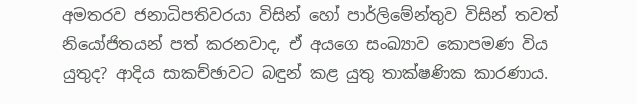අමතරව ජනාධිපතිවරයා විසින් හෝ පාර්ලිමේන්තුව විසින් තවත් නියෝජිතයන් පත් කරනවාද, ඒ අයගෙ සංඛ්‍යාව කොපමණ විය යුතුද? ආදිය සාකච්ඡාවට බඳුන් කළ යුතු තාක්ෂණික කාරණාය.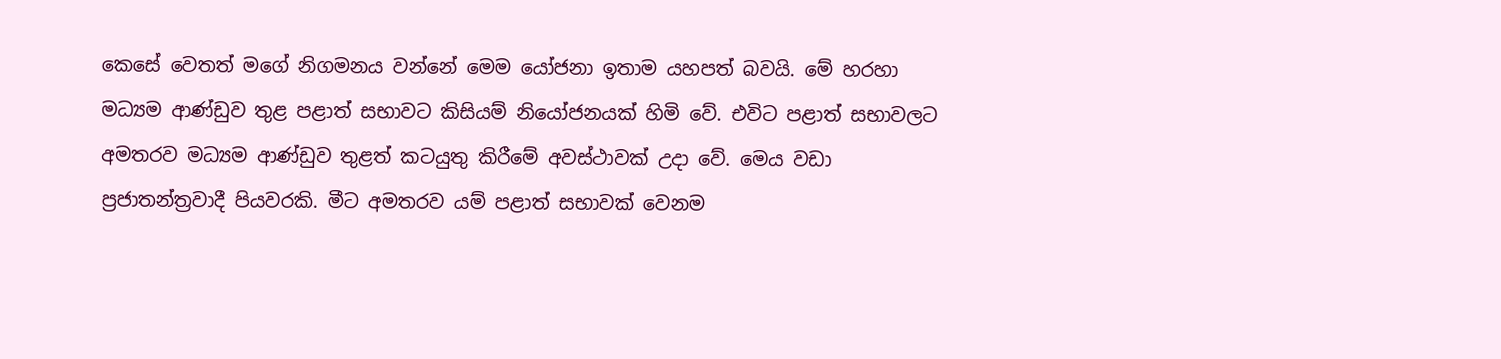කෙසේ වෙතත් මගේ නිගමනය වන්නේ මෙම යෝජනා ඉතාම යහපත් බවයි. මේ හරහා මධ්‍යම ආණ්ඩුව තුළ පළාත් සභාවට කිසියම් නියෝජනයක් හිමි වේ. එවිට පළාත් සභාවලට අමතරව මධ්‍යම ආණ්ඩුව තුළත් කටයුතු කිරීමේ අවස්ථාවක් උදා වේ. මෙය වඩා ප්‍රජාතන්ත්‍රවාදී පියවරකි. මීට අමතරව යම් පළාත් සභාවක් වෙනම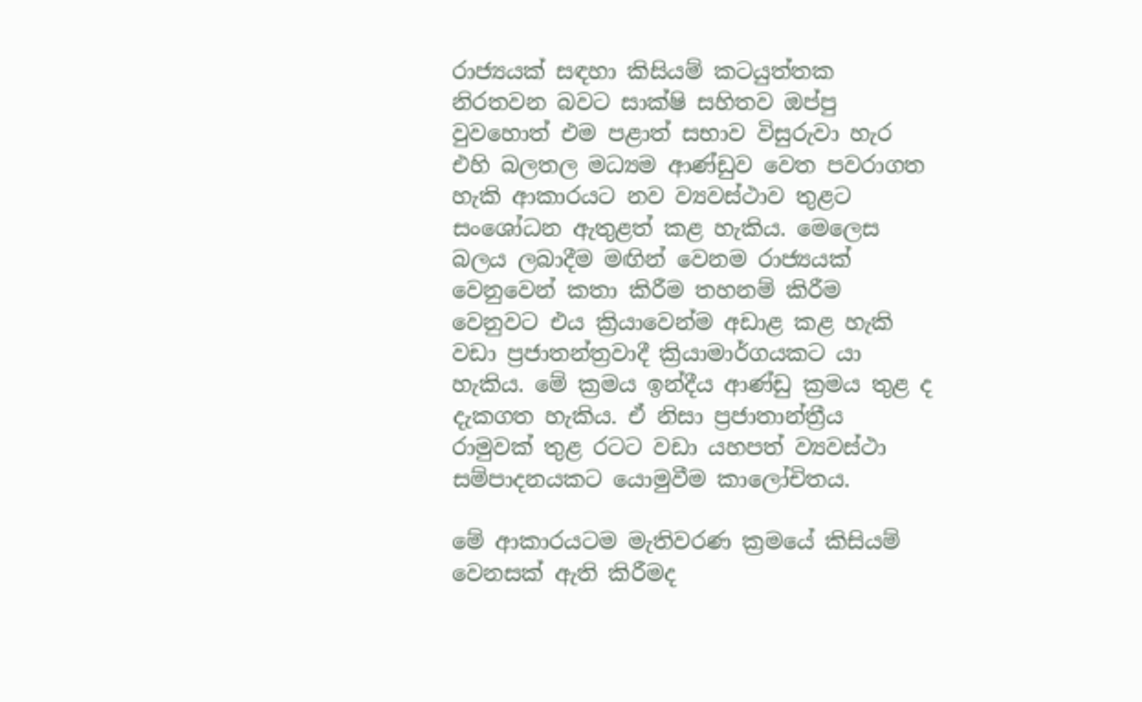රාජ්‍යයක් සඳහා කිසියම් කටයුත්තක නිරතවන බවට සාක්ෂි සහිතව ඔප්පු වුවහොත් එම පළාත් සභාව විසුරුවා හැර එහි බලතල මධ්‍යම ආණ්ඩුව වෙත පවරාගත හැකි ආකාරයට නව ව්‍යවස්ථාව තුළට සංශෝධන ඇතුළත් කළ හැකිය. මෙලෙස බලය ලබාදීම මඟින් වෙනම රාජ්‍යයක් වෙනුවෙන් කතා කිරීම තහනම් කිරීම වෙනුවට එය ක්‍රියාවෙන්ම අඩාළ කළ හැකි වඩා ප්‍රජාතන්ත්‍රවාදී ක්‍රියාමාර්ගයකට යා හැකිය. මේ ක්‍රමය ඉන්දීය ආණ්ඩු ක්‍රමය තුළ ද දැකගත හැකිය. ඒ නිසා ප්‍රජාතාන්ත්‍රීය රාමුවක් තුළ රටට වඩා යහපත් ව්‍යවස්ථා සම්පාදනයකට යොමුවීම කාලෝචිතය.

මේ ආකාරයටම මැතිවරණ ක්‍රමයේ කිසියම් වෙනසක් ඇති කිරීමද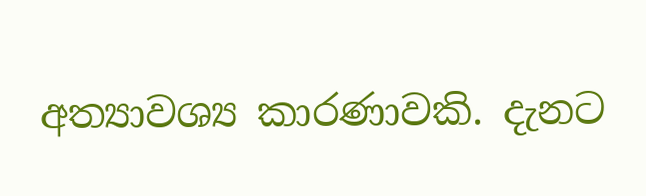අත්‍යාවශ්‍ය කාරණාවකි. දැනට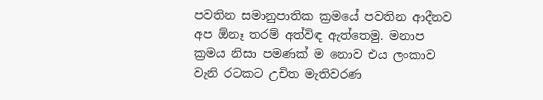පවතින සමානුපාතික ක්‍රමයේ පවතින ආදීනව අප ඕනෑ තරම් අත්විඳ ඇත්තෙමු. මනාප ක්‍රමය නිසා පමණක් ම නොව එය ලංකාව වැනි රටකට උචිත මැතිවරණ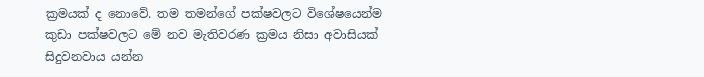ක්‍රමයක් ද නොවේ. තම තමන්ගේ පක්ෂවලට විශේෂයෙන්ම කුඩා පක්ෂවලට මේ නව මැතිවරණ ක්‍රමය නිසා අවාසියක් සිදුවනවාය යන්න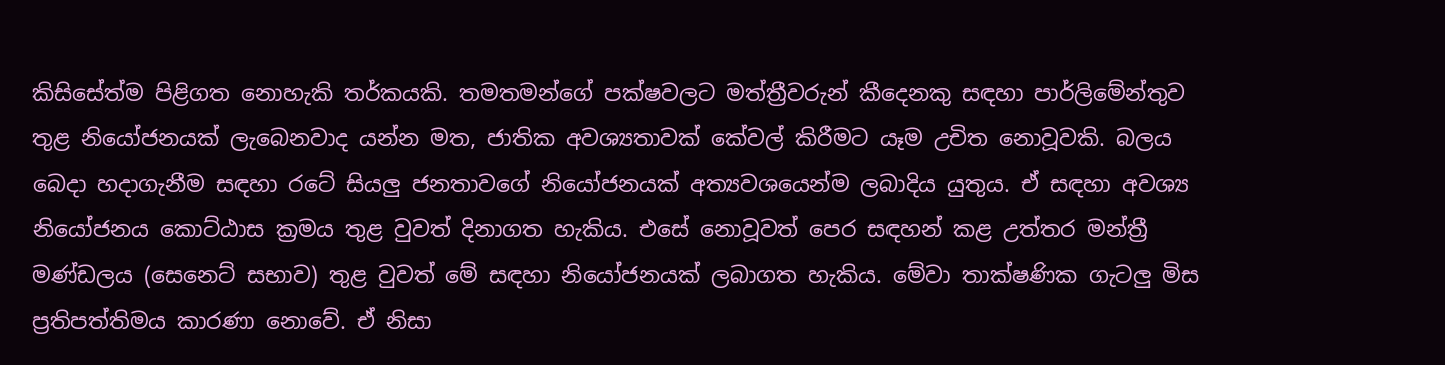කිසිසේත්ම පිළිගත නොහැකි තර්කයකි. තමතමන්ගේ පක්ෂවලට මත්ත්‍රීවරුන් කීදෙනකු සඳහා පාර්ලිමේන්තුව තුළ නියෝජනයක් ලැබෙනවාද යන්න මත, ජාතික අවශ්‍යතාවක් කේවල් කිරීමට යෑම උචිත නොවූවකි. බලය බෙදා හදාගැනීම සඳහා රටේ සියලු ජනතාවගේ නියෝජනයක් අත්‍යවශයෙන්ම ලබාදිය යුතුය. ඒ සඳහා අවශ්‍ය නියෝජනය කොට්ඨාස ක්‍රමය තුළ වුවත් දිනාගත හැකිය. එසේ නොවූවත් පෙර සඳහන් කළ උත්තර මන්ත්‍රී මණ්ඩලය (සෙනෙට් සභාව) තුළ වුවත් මේ සඳහා නියෝජනයක් ලබාගත හැකිය. මේවා තාක්ෂණික ගැටලු මිස ප්‍රතිපත්තිමය කාරණා නොවේ. ඒ නිසා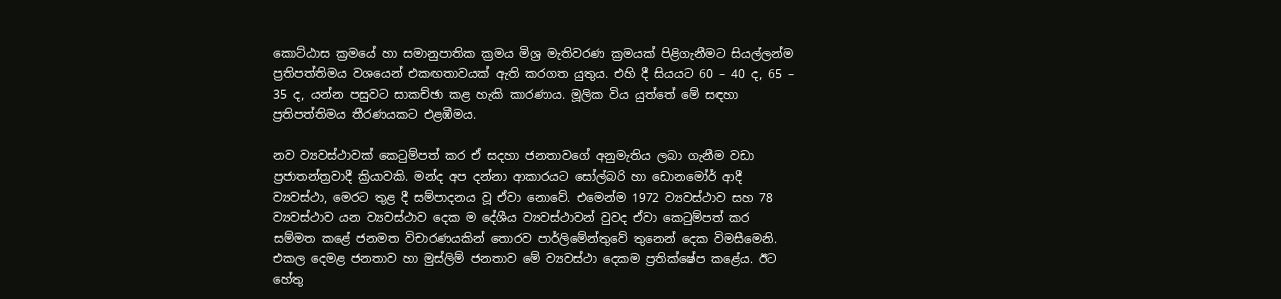කොට්ඨාස ක්‍රමයේ හා සමානුපාතික ක්‍රමය මිශ්‍ර මැතිවරණ ක්‍රමයක් පිළිගැනීමට සියල්ලන්ම ප්‍රතිපත්තිමය වශයෙන් එකඟතාවයක් ඇති කරගත යුතුය. එහි දී සියයට 60 – 40 ද, 65 – 35 ද, යන්න පසුවට සාකච්ඡා කළ හැකි කාරණාය. මූලික විය යුත්තේ මේ සඳහා ප්‍රතිපත්තිමය තීරණයකට එළඹීමය.

නව ව්‍යවස්ථාවක් කෙටුම්පත් කර ඒ සදහා ජනතාවගේ අනුමැතිය ලබා ගැනීම වඩා ප්‍රජාතන්ත්‍රවාදී ක්‍රියාවකි. මන්ද අප දන්නා ආකාරයට සෝල්බරි හා ඩොනමෝර් ආදී ව්‍යවස්ථා, මෙරට තුළ දී සම්පාදනය වූ ඒවා නොවේ. එමෙන්ම 1972 ව්‍යවස්ථාව සහ 78 ව්‍යවස්ථාව යන ව්‍යවස්ථාව දෙක ම දේශීය ව්‍යවස්ථාවන් වුවද ඒවා කෙටුම්පත් කර සම්මත කළේ ජනමත විචාරණයකින් තොරව පාර්ලිමේන්තුවේ තුනෙන් දෙක විමසීමෙනි. එකල දෙමළ ජනතාව හා මුස්ලිම් ජනතාව මේ ව්‍යවස්ථා දෙකම ප්‍රතික්ෂේප කළේය. ඊට හේතු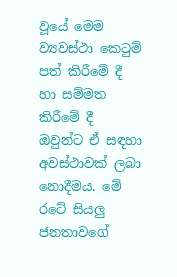වූයේ මෙම ව්‍යවස්ථා කෙටුම් පත් කිරීමේ දී හා සම්මත කිරීමේ දී ඔවුන්ට ඒ සඳහා අවස්ථාවක් ලබා නොදීමය. මේ රටේ සියලු ජනතාවගේ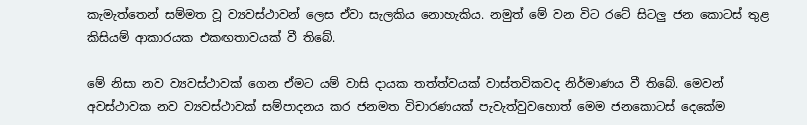කැමැත්තෙන් සම්මත වූ ව්‍යවස්ථාවන් ලෙස ඒවා සැලකිය නොහැකිය. නමුත් මේ වන විට රටේ සිටලු ජන කොටස් තුළ කිසියම් ආකාරයක එකඟතාවයක් වී තිබේ.

මේ නිසා නව ව්‍යවස්ථාවක් ගෙන ඒමට යම් වාසි දායක තත්ත්වයක් වාස්තවිකවද නිර්මාණය වී තිබේ. මෙවන් අවස්ථාවක නව ව්‍යවස්ථාවක් සම්පාදනය කර ජනමත විචාරණයක් පැවැත්වුවහොත් මෙම ජනකොටස් දෙකේම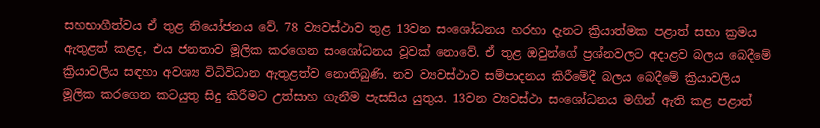සහභාගීත්වය ඒ තුළ නියෝජනය වේ. 78 ව්‍යවස්ථාව තුළ 13වන සංශෝධනය හරහා දැනට ක්‍රියාත්මක පළාත් සභා ක්‍රමය ඇතුළත් කළද, එය ජනතාව මූලික කරගෙන සංශෝධනය වූවක් නොවේ. ඒ තුළ ඔවුන්ගේ ප්‍රශ්නවලට අදාළව බලය බෙදීමේ ක්‍රියාවලිය සඳහා අවශ්‍ය විධිවිධාන ඇතුළත්ව නොතිබුණි. නව ව්‍යවස්ථාව සම්පාදනය කිරීමේදී බලය බෙදීමේ ක්‍රියාවලිය මූලික කරගෙන කටයුතු සිදු කිරීමට උත්සාහ ගැනීම පැසසිය යුතුය. 13වන ව්‍යවස්ථා සංශෝධනය මගින් ඇති කළ පළාත්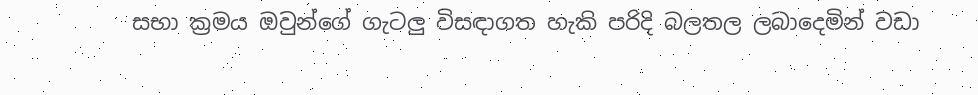සභා ක්‍රමය ඔවුන්ගේ ගැටලු විසඳාගත හැකි පරිදි බලතල ලබාදෙමින් වඩා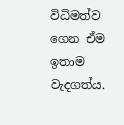විධිමත්ව ගෙන ඒම ඉතාම වැදගත්ය.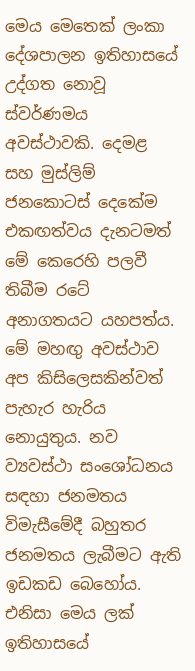මෙය මෙතෙක් ලංකා දේශපාලන ඉතිහාසයේ උද්ගත නොවූ ස්වර්ණමය අවස්ථාවකි. දෙමළ සහ මුස්ලිම් ජනකොටස් දෙකේම එකඟත්වය දැනටමත් මේ කෙරෙහි පලවී තිබීම රටේ අනාගතයට යහපත්ය. මේ මහඟු අවස්ථාව අප කිසිලෙසකින්වත් පැහැර හැරිය නොයුතුය. නව ව්‍යවස්ථා සංශෝධනය සඳහා ජනමතය විමැසීමේදී බහුතර ජනමතය ලැබීමට ඇති ඉඩකඩ බෙහෝය. එනිසා මෙය ලක් ඉතිහාසයේ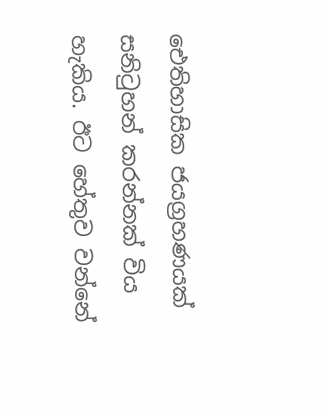ඓතිහාසික ජයග්‍රහණයක් සනිටුහන් කරන්නක් විය හැකිය. ඊට හේතුව වන්නේ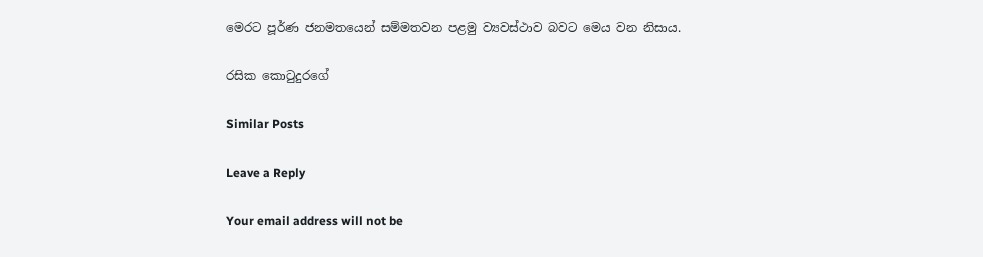මෙරට පූර්ණ ජනමතයෙන් සම්මතවන පළමු ව්‍යවස්ථාව බවට මෙය වන නිසාය.

රසික කොටුදුරගේ

Similar Posts

Leave a Reply

Your email address will not be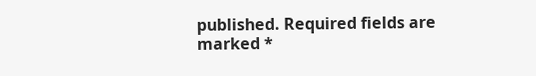published. Required fields are marked *